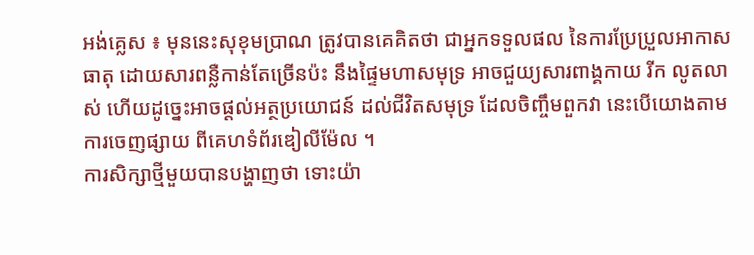អង់គ្លេស ៖ មុននេះសុខុមប្រាណ ត្រូវបានគេគិតថា ជាអ្នកទទួលផល នៃការប្រែប្រួលអាកាសធាតុ ដោយសារពន្លឺកាន់តែច្រើនប៉ះ នឹងផ្ទៃមហាសមុទ្រ អាចជួយ្យសារពាង្គកាយ រីក លូតលាស់ ហើយដូច្នេះអាចផ្តល់អត្ថប្រយោជន៍ ដល់ជីវិតសមុទ្រ ដែលចិញ្ចឹមពួកវា នេះបើយោងតាមការចេញផ្សាយ ពីគេហទំព័រឌៀលីម៉ែល ។
ការសិក្សាថ្មីមួយបានបង្ហាញថា ទោះយ៉ា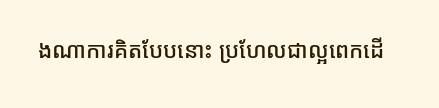ងណាការគិតបែបនោះ ប្រហែលជាល្អពេកដើ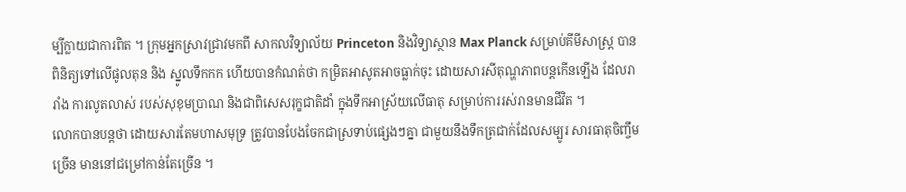ម្បីក្លាយជាការពិត ។ ក្រុមអ្នកស្រាវជ្រាវមកពី សាកលវិទ្យាល័យ Princeton និងវិទ្យាស្ថាន Max Planck សម្រាប់គីមីសាស្ត្រ បានពិនិត្យទៅលើផូលតុន និង ស្នូលទឹកកក ហើយបានកំណត់ថា កម្រិតអាសូតអាចធ្លាក់ចុះ ដោយសារសីតុណ្ហភាពបន្តកើនឡើង ដែលរារាំង ការលូតលាស់ របស់សុខុមប្រាណ និងជាពិសេសរុក្ខជាតិដាំ ក្នុងទឹកអាស្រ័យលើធាតុ សម្រាប់ការរស់រានមានជីវិត ។
លោកបានបន្តថា ដោយសារតែមហាសមុទ្រ ត្រូវបានបែងចែកជាស្រទាប់ផ្សេងៗគ្នា ជាមួយនឹងទឹកត្រជាក់ដែលសម្បូរ សារធាតុចិញ្ចឹមច្រើន មាននៅជម្រៅកាន់តែច្រើន ។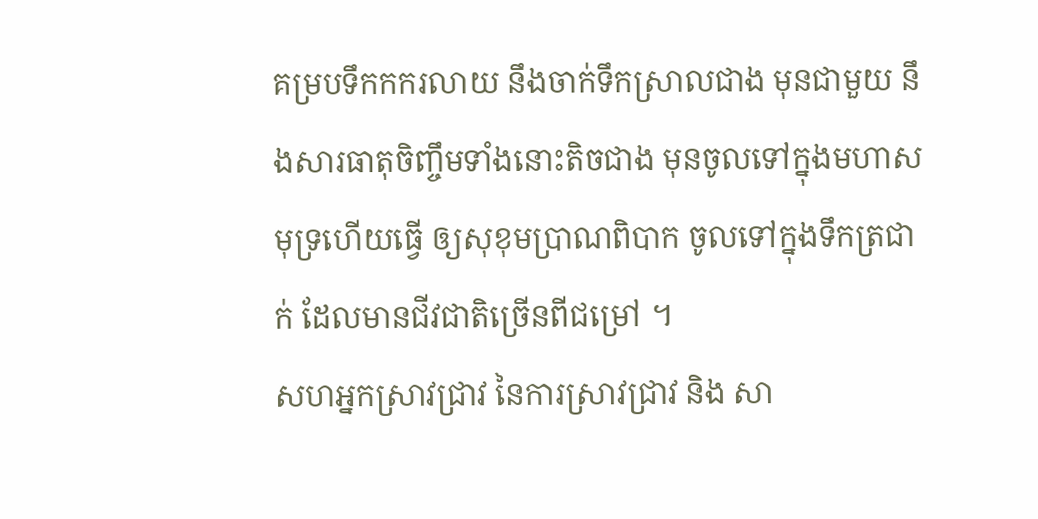គម្របទឹកកករលាយ នឹងចាក់ទឹកស្រាលជាង មុនជាមួយ នឹងសារធាតុចិញ្ចឹមទាំងនោះតិចជាង មុនចូលទៅក្នុងមហាសមុទ្រហើយធ្វើ ឲ្យសុខុមប្រាណពិបាក ចូលទៅក្នុងទឹកត្រជាក់ ដែលមានជីវជាតិច្រើនពីជម្រៅ ។
សហអ្នកស្រាវជ្រាវ នៃការស្រាវជ្រាវ និង សា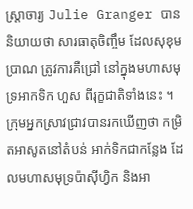ស្រ្តាចារ្យ Julie Granger បាននិយាយថា សារធាតុចិញ្ចឹម ដែលសុខុមប្រាណ ត្រូវការគឺជ្រៅ នៅក្នុងមហាសមុទ្រអាកទិក ហួស ពីរុក្ខជាតិទាំងនេះ ។ ក្រុមអ្នកស្រាវជ្រាវបានរកឃើញថា កម្រិតអាសូតនៅតំបន់ អាក់ទិកជាកន្លែង ដែលមហាសមុទ្រប៉ាស៊ីហ្វិក និងអា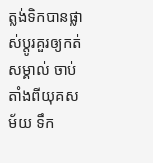ត្លង់ទិកបានផ្លាស់ប្តូរគួរឲ្យកត់សម្គាល់ ចាប់តាំងពីយុគសម័យ ទឹក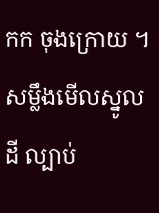កក ចុងក្រោយ ។
សម្លឹងមើលស្នូលដី ល្បាប់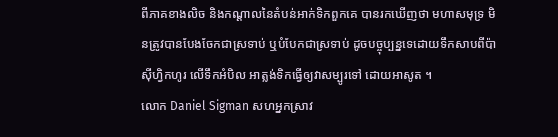ពីភាគខាងលិច និងកណ្តាលនៃតំបន់អាក់ទិកពួកគេ បានរកឃើញថា មហាសមុទ្រ មិនត្រូវបានបែងចែកជាស្រទាប់ ឬបំបែកជាស្រទាប់ ដូចបច្ចុប្បន្នទេដោយទឹកសាបពីប៉ាស៊ីហ្វិកហូរ លើទឹកអំបិល អាត្លង់ទិកធ្វើឲ្យវាសម្បូរទៅ ដោយអាសូត ។
លោក Daniel Sigman សហអ្នកស្រាវ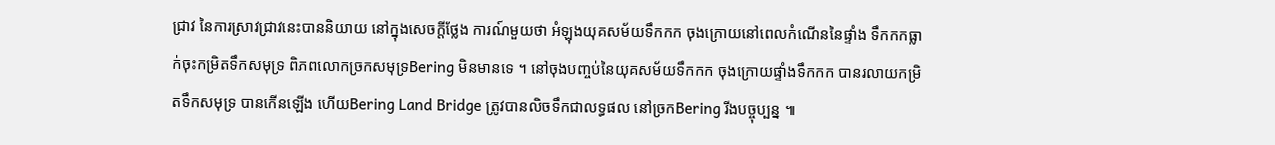ជ្រាវ នៃការស្រាវជ្រាវនេះបាននិយាយ នៅក្នុងសេចក្តីថ្លែង ការណ៍មួយថា អំឡុងយុគសម័យទឹកកក ចុងក្រោយនៅពេលកំណើននៃផ្ទាំង ទឹកកកធ្លាក់ចុះកម្រិតទឹកសមុទ្រ ពិភពលោកច្រកសមុទ្រBering មិនមានទេ ។ នៅចុងបញ្ចប់នៃយុគសម័យទឹកកក ចុងក្រោយផ្ទាំងទឹកកក បានរលាយកម្រិតទឹកសមុទ្រ បានកើនឡើង ហើយBering Land Bridge ត្រូវបានលិចទឹកជាលទ្ធផល នៅច្រកBering រីងបច្ចុប្បន្ន ៕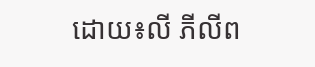ដោយ៖លី ភីលីព